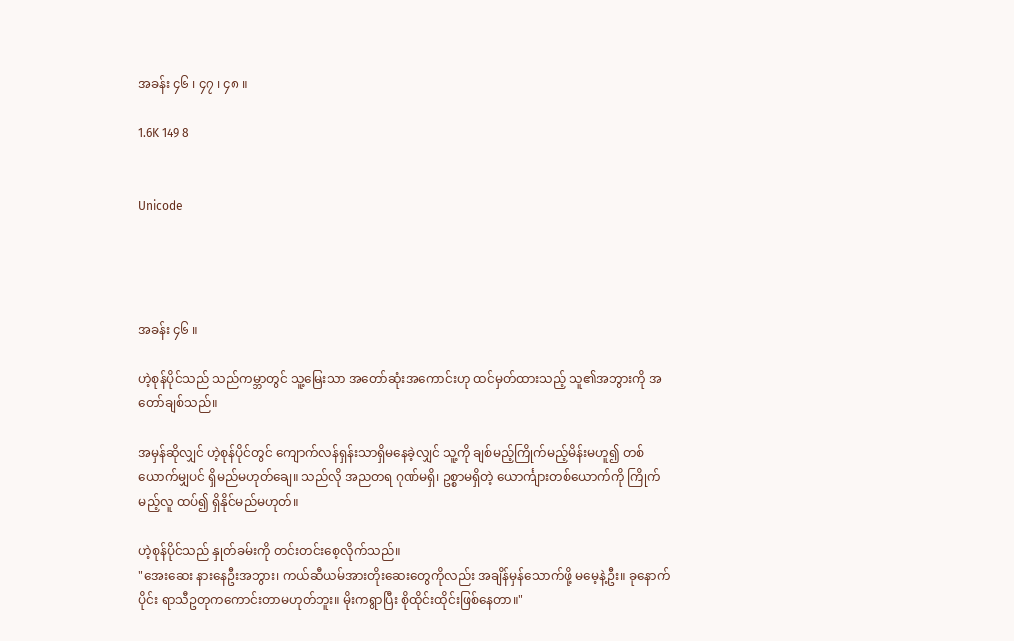အခန်း ၄၆ ၊ ၄၇ ၊ ၄၈ ။

1.6K 149 8


Unicode




အခန်း ၄၆ ။

ဟဲ့စုန်ပိုင်သည် သည်ကမ္ဘာတွင် သူ့မြေးသာ အတော်ဆုံးအကောင်းဟု ထင်မှတ်ထားသည့် သူ၏အဘွားကို အတော်ချစ်သည်။

အမှန်ဆိုလျှင် ဟဲ့စုန်ပိုင်တွင် ကျောက်လန်ရှန်းသာရှိမနေခဲ့လျှင် သူ့ကို ချစ်မည့်ကြိုက်မည့်မိန်းမဟူ၍ တစ်ယောက်မျှပင် ရှိမည်မဟုတ်ချေ။ သည်လို အညတရ ဂုဏ်မရှိ၊ ဥစ္စာမရှိတဲ့ ယောင်္ကျားတစ်ယောက်ကို ကြိုက်မည့်လူ ထပ်၍ ရှိနိုင်မည်မဟုတ်‌။

ဟဲ့စုန်ပိုင်သည် နှုတ်ခမ်းကို တင်းတင်းစေ့လိုက်သည်။
"အေးဆေး နားနေဦးအဘွား၊ ကယ်ဆီယမ်အားတိုးဆေးတွေကိုလည်း အချိန်မှန်သောက်ဖို့ မမေ့နဲ့ဦး။ ခုနောက်ပိုင်း ရာသီဥတုကကောင်းတာမဟုတ်ဘူး။ မိုးကရွာပြီး စိုထိုင်းထိုင်းဖြစ်နေတာ။"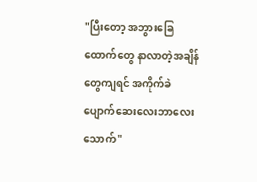"ပြီးတော့ အဘွားခြေထောက်တွေ နာလာတဲ့အချိန်တွေကျရင် အကိုက်ခဲပျောက်ဆေးလေးဘာလေး သောက်"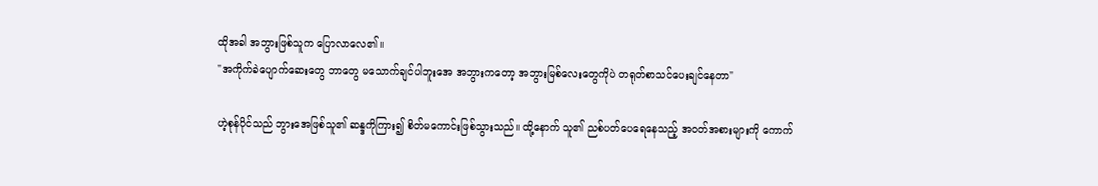ထိုအခါ အဘွားဖြစ်သူက ပြောလာလေ၏။
"အကိုက်ခဲပျောက်ဆေးတွေ ဘာတွေ မသောက်ချင်ပါဘူးအေ အဘွားကတော့ အဘွားမြစ်လေးတွေကိုပဲ တရုတ်စာသင်ပေးချင်နေတာ"

ဟဲ့စုန်ပိုင်သည် ဘွားအေဖြစ်သူ၏ ဆန္ဒကိုကြား၍ စိတ်မကောင်းဖြစ်သွားသည်။ ထို့နောက် သူ၏ ညစ်ပတ်ပေရေနေသည့် အ၀တ်အစားများကို ကောက်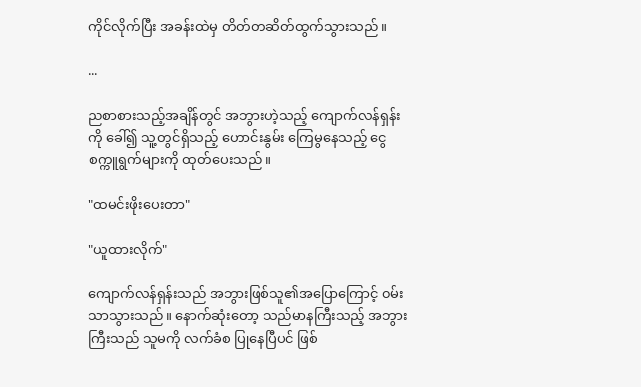ကိုင်လိုက်ပြီး အခန်းထဲမှ တိတ်တဆိတ်ထွက်သွားသည်။

...

ညစာစားသည့်အချိန်တွင် အဘွားဟဲ့သည့် ကျောက်လန်ရှန်းကို ခေါ်၍ သူ့တွင်ရှိသည့် ဟောင်းနွမ်း ကြေမွနေသည့် ငွေစက္ကူရွက်များကို ထုတ်ပေးသည်။

"ထမင်းဖိုးပေးတာ"

"ယူထားလိုက်"

ကျောက်လန်ရှန်းသည် အဘွားဖြစ်သူ၏အပြောကြောင့် ၀မ်းသာသွားသည်။ နောက်ဆုံးတော့ သည်မာနကြီးသည့် အဘွားကြီးသည် သူမကို လက်ခံစ ပြုနေပြီပင် ဖြစ်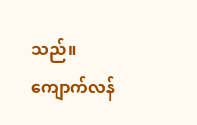သည်။ ကျောက်လန်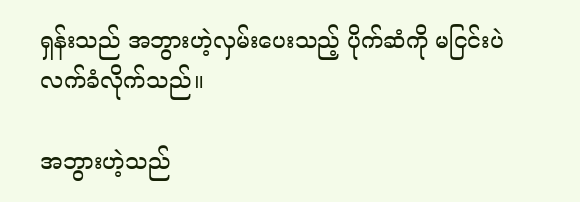ရှန်းသည် အဘွားဟဲ့လှမ်းပေးသည့် ပိုက်ဆံကို မငြင်းပဲ လက်ခံလိုက်သည်။

အဘွားဟဲ့သည်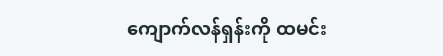ကျောက်လန်ရှန်းကို ထမင်း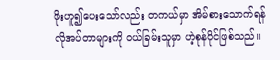ဖိုးဟူ၍ပေးသော်လည်း တကယ်မှာ အိမ်စားသောက်ရန်လိုအပ်တာများကို ၀ယ်ခြမ်းသူမှာ ဟဲ့စုန်ပိုင်ဖြစ်သည်။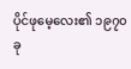ပိုင်ဖုမေ့လေး၏ ၁၉၇၀ခု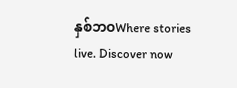နှစ်ဘဝWhere stories live. Discover now